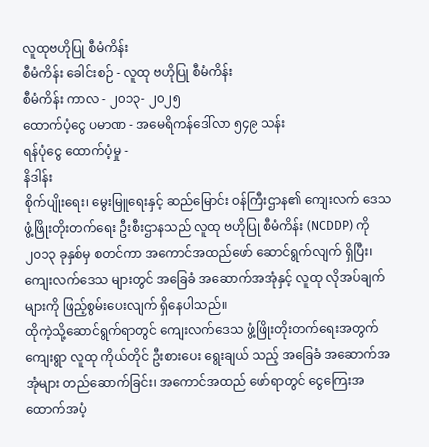လူထုဗဟိုပြု စီမံကိန်း
စီမံကိန်း ခေါင်းစဉ် - လူထု ဗဟိုပြု စီမံကိန်း
စီမံကိန်း ကာလ - ၂၀၁၃- ၂၀၂၅
ထောက်ပံ့ငွေ ပမာဏ - အမေရိကန်ဒေါ်လာ ၅၄၉ သန်း
ရန်ပုံငွေ ထောက်ပံ့မှု -
နိဒါန်း
စိုက်ပျိုးရေး၊ မွေးမြူရေးနှင့် ဆည်မြောင်း ဝန်ကြီးဌာန၏ ကျေးလက် ဒေသ ဖွံ့ဖြိုးတိုးတက်ရေး ဦးစီးဌာနသည် လူထု ဗဟိုပြု စီမံကိန်း (NCDDP) ကို ၂၀၁၃ ခုနှစ်မှ စတင်ကာ အကောင်အထည်ဖော် ဆောင်ရွက်လျက် ရှိပြီး၊ ကျေးလက်ဒေသ များတွင် အခြေခံ အဆောက်အအုံနှင့် လူထု လိုအပ်ချက်များကို ဖြည့်စွမ်းပေးလျက် ရှိနေပါသည်။
ထိုကဲ့သို့ဆောင်ရွက်ရာတွင် ကျေးလက်ဒေသ ဖွံ့ဖြိုးတိုးတက်ရေးအတွက် ကျေးရွာ လူထု ကိုယ်တိုင် ဦးစားပေး ရွေးချယ် သည့် အခြေခံ အဆောက်အအုံများ တည်ဆောက်ခြင်း၊ အကောင်အထည် ဖော်ရာတွင် ငွေကြေးအထောက်အပံ့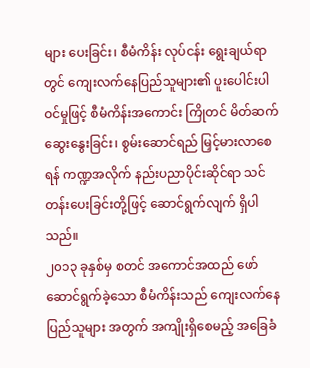များ ပေးခြင်း၊ စီမံကိန်း လုပ်ငန်း ရွေးချယ်ရာတွင် ကျေးလက်နေပြည်သူများ၏ ပူးပေါင်းပါဝင်မှုဖြင့် စီမံကိန်းအကောင်း ကြိုတင် မိတ်ဆက်ဆွေးနွေးခြင်း၊ စွမ်းဆောင်ရည် မြှင့်မားလာစေရန် ကဏ္ဍအလိုက် နည်းပညာပိုင်းဆိုင်ရာ သင်တန်းပေးခြင်းတို့ဖြင့် ဆောင်ရွက်လျက် ရှိပါသည်။
၂၀၁၃ ခုနှစ်မှ စတင် အကောင်အထည် ဖော် ဆောင်ရွက်ခဲ့သော စီမံကိန်းသည် ကျေးလက်နေ ပြည်သူများ အတွက် အကျိုးရှိစေမည့် အခြေခံ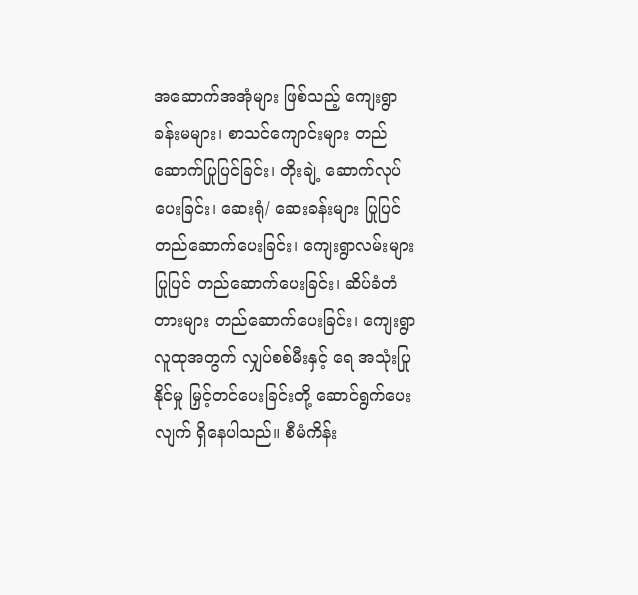အဆောက်အအုံများ ဖြစ်သည့် ကျေးရွာ ခန်းမများ၊ စာသင်ကျောင်းများ တည်ဆောက်ပြုပြင်ခြင်း၊ တိုးချဲ့ ဆောက်လုပ်ပေးခြင်း၊ ဆေးရုံ/ ဆေးခန်းများ ပြုပြင်တည်ဆောက်ပေးခြင်း၊ ကျေးရွာလမ်းများ ပြုပြင် တည်ဆောက်ပေးခြင်း၊ ဆိပ်ခံတံတားများ တည်ဆောက်ပေးခြင်း၊ ကျေးရွာ လူထုအတွက် လျှပ်စစ်မီးနှင့် ရေ အသုံးပြုနိုင်မှု မြှင့်တင်ပေးခြင်းတို့ ဆောင်ရွက်ပေးလျက် ရှိနေပါသည်။ စီမံကိန်း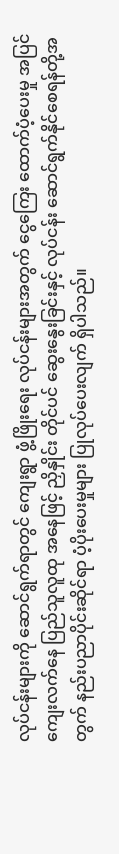လုပ်ငန်းများကို ဆောင်ရွက်ရာတွင် ကျေးရွာ ဖွံ့ဖြိုးရေး လုပ်ငန်းများအတွက် ငွေကြေး ထောက်ပံ့ပေးမှု အပြင် ကျေးလက်နေ ပြည်သူလူထု အနေဖြင့် ညှိနှိုင်း တိုင်ပင် ဆွေးနွေးခြင်းနှင့် လုပ်ငန်း ဆောင်ရွက်နိုင်စေရန်တို့အတွက် နည်းပညာပိုင်းဆိုင်ရာ ပံ့ပိုးပေးမှုများ ပြုလုပ်ပေးလျက် ရှိပါသည်။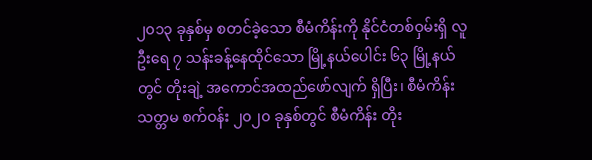၂၀၁၃ ခုနှစ်မှ စတင်ခဲ့သော စီမံကိန်းကို နိုင်ငံတစ်ဝှမ်းရှိ လူဦးရေ ၇ သန်းခန့်နေထိုင်သော မြို့နယ်ပေါင်း ၆၃ မြို့နယ်တွင် တိုးချဲ့ အကောင်အထည်ဖော်လျက် ရှိပြီး၊ စီမံကိန်း သတ္တမ စက်ဝန်း ၂၀၂၀ ခုနှစ်တွင် စီမံကိန်း တိုး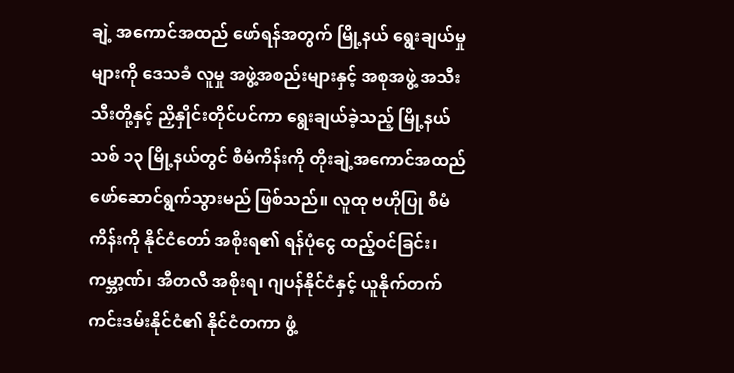ချဲ့ အကောင်အထည် ဖော်ရန်အတွက် မြို့နယ် ရွေးချယ်မှုများကို ဒေသခံ လူမှု အဖွဲ့အစည်းများနှင့် အစုအဖွဲ့ အသီးသီးတို့နှင့် ညှိနှိုင်းတိုင်ပင်ကာ ရွေးချယ်ခဲ့သည့် မြို့နယ်သစ် ၁၃ မြို့နယ်တွင် စီမံကိန်းကို တိုးချဲ့အကောင်အထည် ဖော်ဆောင်ရွက်သွားမည် ဖြစ်သည်။ လူထု ဗဟိုပြု စီမံကိန်းကို နိုင်ငံတော် အစိုးရ၏ ရန်ပုံငွေ ထည့်ဝင်ခြင်း၊ ကမ္ဘာ့ဏ်၊ အီတလီ အစိုးရ၊ ဂျပန်နိုင်ငံနှင့် ယူနိုက်တက် ကင်းဒမ်းနိုင်ငံ၏ နိုင်ငံတကာ ဖွံ့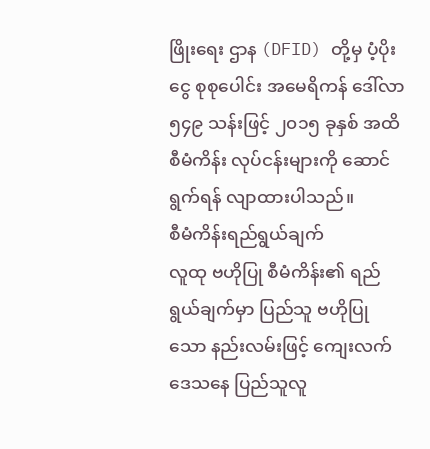ဖြိုးရေး ဌာန (DFID) တို့မှ ပံ့ပိုးငွေ စုစုပေါင်း အမေရိကန် ဒေါ်လာ ၅၄၉ သန်းဖြင့် ၂၀၁၅ ခုနှစ် အထိ စီမံကိန်း လုပ်ငန်းများကို ဆောင်ရွက်ရန် လျာထားပါသည်။
စီမံကိန်းရည်ရွယ်ချက်
လူထု ဗဟိုပြု စီမံကိန်း၏ ရည်ရွယ်ချက်မှာ ပြည်သူ ဗဟိုပြုသော နည်းလမ်းဖြင့် ကျေးလက်ဒေသနေ ပြည်သူလူ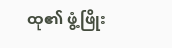ထု၏ ဖွံ့ဖြိုး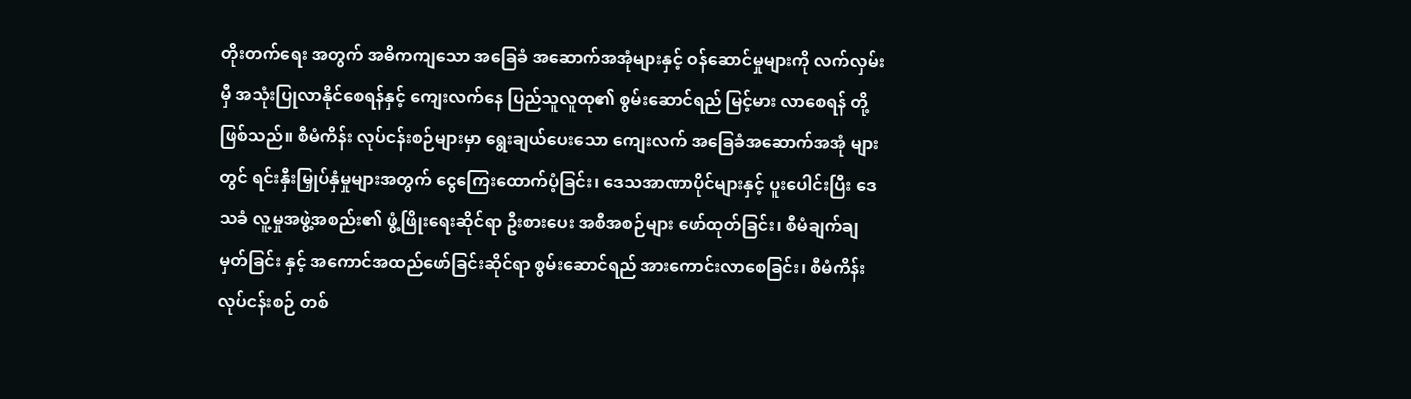တိုးတက်ရေး အတွက် အဓိကကျသော အခြေခံ အဆောက်အအုံများနှင့် ဝန်ဆောင်မှုများကို လက်လှမ်းမှီ အသုံးပြုလာနိုင်စေရန်နှင့် ကျေးလက်နေ ပြည်သူလူထု၏ စွမ်းဆောင်ရည် မြင့်မား လာစေရန် တို့ ဖြစ်သည်။ စီမံကိန်း လုပ်ငန်းစဉ်များမှာ ရွေးချယ်ပေးသော ကျေးလက် အခြေခံအဆောက်အအုံ များတွင် ရင်းနှီးမြှုပ်နှံမှုများအတွက် ငွေကြေးထောက်ပံ့ခြင်း၊ ဒေသအာဏာပိုင်များနှင့် ပူးပေါင်းပြီး ဒေသခံ လူ့မှုအဖွဲ့အစည်း၏ ဖွံ့ဖြိုးရေးဆိုင်ရာ ဦးစားပေး အစီအစဉ်များ ဖော်ထုတ်ခြင်း၊ စီမံချက်ချမှတ်ခြင်း နှင့် အကောင်အထည်ဖော်ခြင်းဆိုင်ရာ စွမ်းဆောင်ရည် အားကောင်းလာစေခြင်း၊ စီမံကိန်း လုပ်ငန်းစဉ် တစ်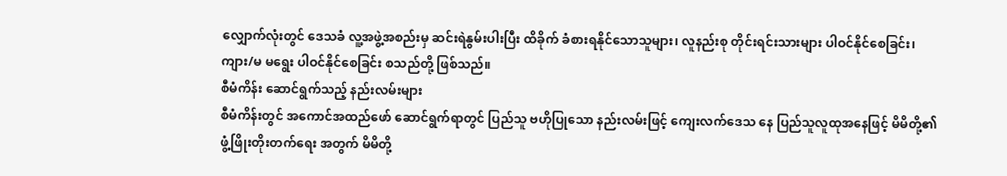လျှောက်လုံးတွင် ဒေသခံ လူ့အဖွဲ့အစည်းမှ ဆင်းရဲနွမ်းပါးပြီး ထိခိုက် ခံစားရနိုင်သောသူများ၊ လူနည်းစု တိုင်းရင်းသားများ ပါဝင်နိုင်စေခြင်း၊ ကျား/မ မရွေး ပါဝင်နိုင်စေခြင်း စသည်တို့ ဖြစ်သည်။
စီမံကိန်း ဆောင်ရွက်သည့် နည်းလမ်းများ
စီမံကိန်းတွင် အကောင်အထည်ဖော် ဆောင်ရွက်ရာတွင် ပြည်သူ ဗဟိုပြုသော နည်းလမ်းဖြင့် ကျေးလက်ဒေသ နေ ပြည်သူလူထုအနေဖြင့် မိမိတို့၏ ဖွံ့ဖြိုးတိုးတက်ရေး အတွက် မိမိတို့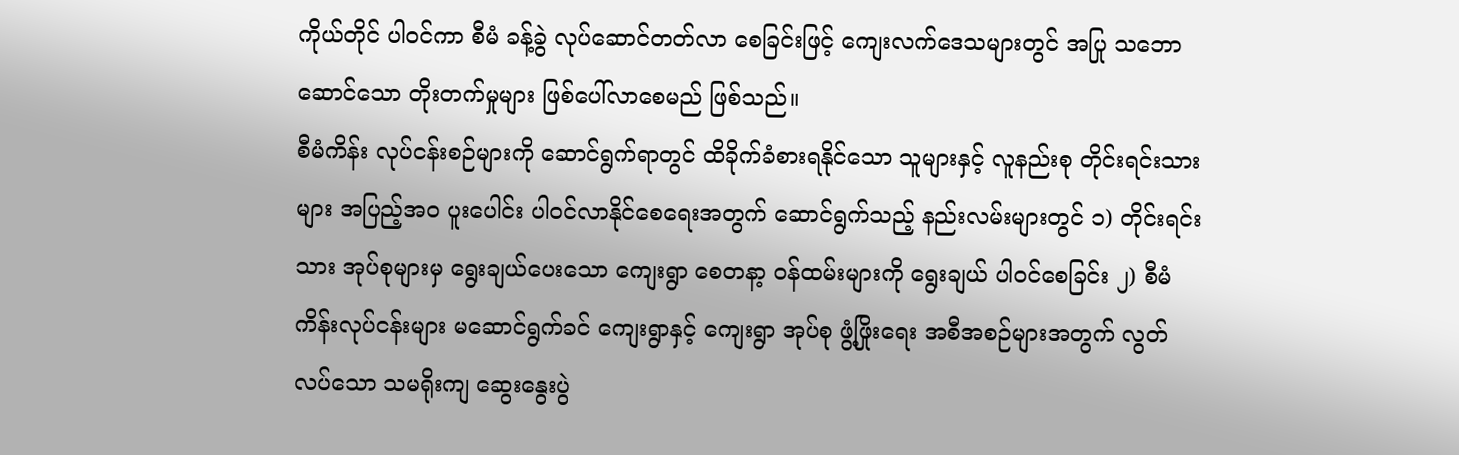ကိုယ်တိုင် ပါဝင်ကာ စီမံ ခန့်ခွဲ လုပ်ဆောင်တတ်လာ စေခြင်းဖြင့် ကျေးလက်ဒေသများတွင် အပြု သဘောဆောင်သော တိုးတက်မှုများ ဖြစ်ပေါ်လာစေမည် ဖြစ်သည်။
စီမံကိန်း လုပ်ငန်းစဉ်များကို ဆောင်ရွက်ရာတွင် ထိခိုက်ခံစားရနိုင်သော သူများနှင့် လူနည်းစု တိုင်းရင်းသားများ အပြည့်အဝ ပူးပေါင်း ပါဝင်လာနိုင်စေရေးအတွက် ဆောင်ရွက်သည့် နည်းလမ်းများတွင် ၁) တိုင်းရင်းသား အုပ်စုများမှ ရွေးချယ်ပေးသော ကျေးရွာ စေတနာ့ ဝန်ထမ်းများကို ရွေးချယ် ပါဝင်စေခြင်း ၂) စီမံကိန်းလုပ်ငန်းများ မဆောင်ရွက်ခင် ကျေးရွာနှင့် ကျေးရွာ အုပ်စု ဖွံ့ဖြိုးရေး အစီအစဉ်များအတွက် လွတ်လပ်သော သမရိုးကျ ဆွေးနွေးပွဲ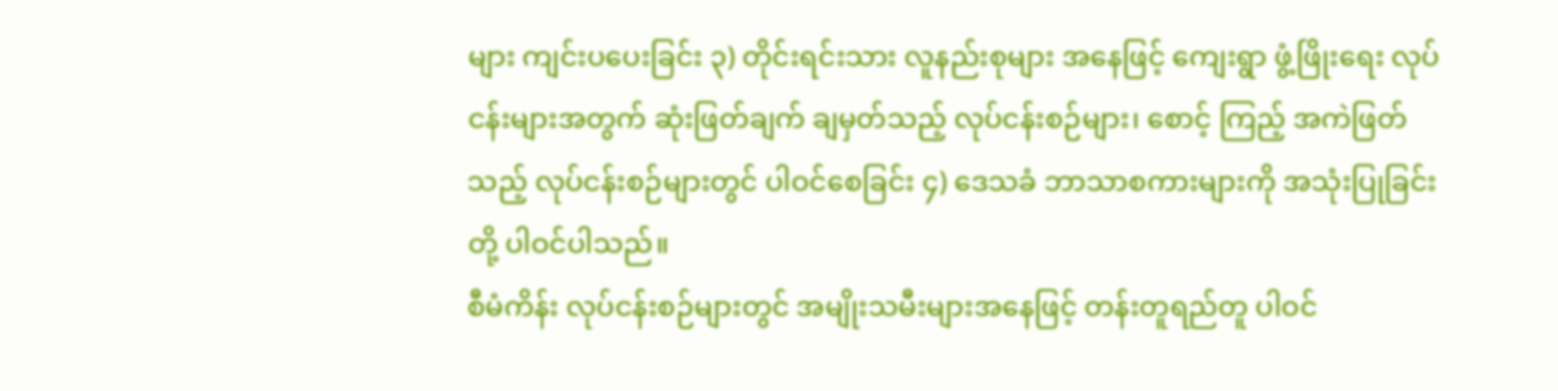များ ကျင်းပပေးခြင်း ၃) တိုင်းရင်းသား လူနည်းစုများ အနေဖြင့် ကျေးရွာ ဖွံ့ဖြိုးရေး လုပ်ငန်းများအတွက် ဆုံးဖြတ်ချက် ချမှတ်သည့် လုပ်ငန်းစဉ်များ၊ စောင့် ကြည့် အကဲဖြတ်သည့် လုပ်ငန်းစဉ်များတွင် ပါဝင်စေခြင်း ၄) ဒေသခံ ဘာသာစကားများကို အသုံးပြုခြင်း တို့ ပါဝင်ပါသည်။
စီမံကိန်း လုပ်ငန်းစဉ်များတွင် အမျိုးသမီးများအနေဖြင့် တန်းတူရည်တူ ပါဝင်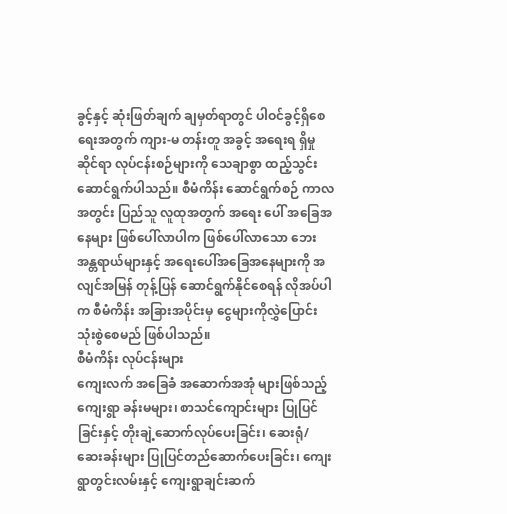ခွင့်နှင့် ဆုံးဖြတ်ချက် ချမှတ်ရာတွင် ပါဝင်ခွင့်ရှိစေရေးအတွက် ကျား-မ တန်းတူ အခွင့် အရေးရ ရှိမှုဆိုင်ရာ လုပ်ငန်းစဉ်များကို သေချာစွာ ထည့်သွင်း ဆောင်ရွက်ပါသည်။ စီမံကိန်း ဆောင်ရွက်စဉ် ကာလအတွင်း ပြည်သူ လူထုအတွက် အရေး ပေါ် အခြေအနေများ ဖြစ်ပေါ်လာပါက ဖြစ်ပေါ်လာသော ဘေးအန္တရာယ်များနှင့် အရေးပေါ်အခြေအနေများကို အလျင်အမြန် တုန့်ပြန် ဆောင်ရွက်နိုင်စေရန် လိုအပ်ပါက စီမံကိန်း အခြားအပိုင်းမှ ငွေများကိုလွှဲပြောင်း သုံးစွဲစေမည် ဖြစ်ပါသည်။
စီမံကိန်း လုပ်ငန်းများ
ကျေးလက် အခြေခံ အဆောက်အအုံ များဖြစ်သည့် ကျေးရွာ ခန်းမများ၊ စာသင်ကျောင်းများ ပြုပြင်ခြင်းနှင့် တိုးချဲ့ဆောက်လုပ်ပေးခြင်း၊ ဆေးရုံ/ ဆေးခန်းများ ပြုပြင်တည်ဆောက်ပေးခြင်း၊ ကျေးရွာတွင်းလမ်းနှင့် ကျေးရွာချင်းဆက်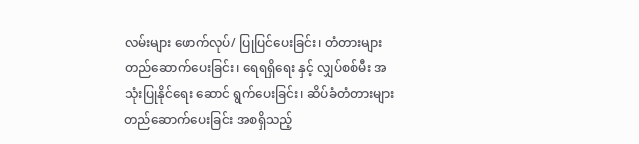လမ်းများ ဖောက်လုပ်/ ပြုပြင်ပေးခြင်း၊ တံတားများ တည်ဆောက်ပေးခြင်း၊ ရေရရှိရေး နှင့် လျှပ်စစ်မီး အသုံးပြုနိုင်ရေး ဆောင် ရွက်ပေးခြင်း၊ ဆိပ်ခံတံတားများ တည်ဆောက်ပေးခြင်း အစရှိသည့်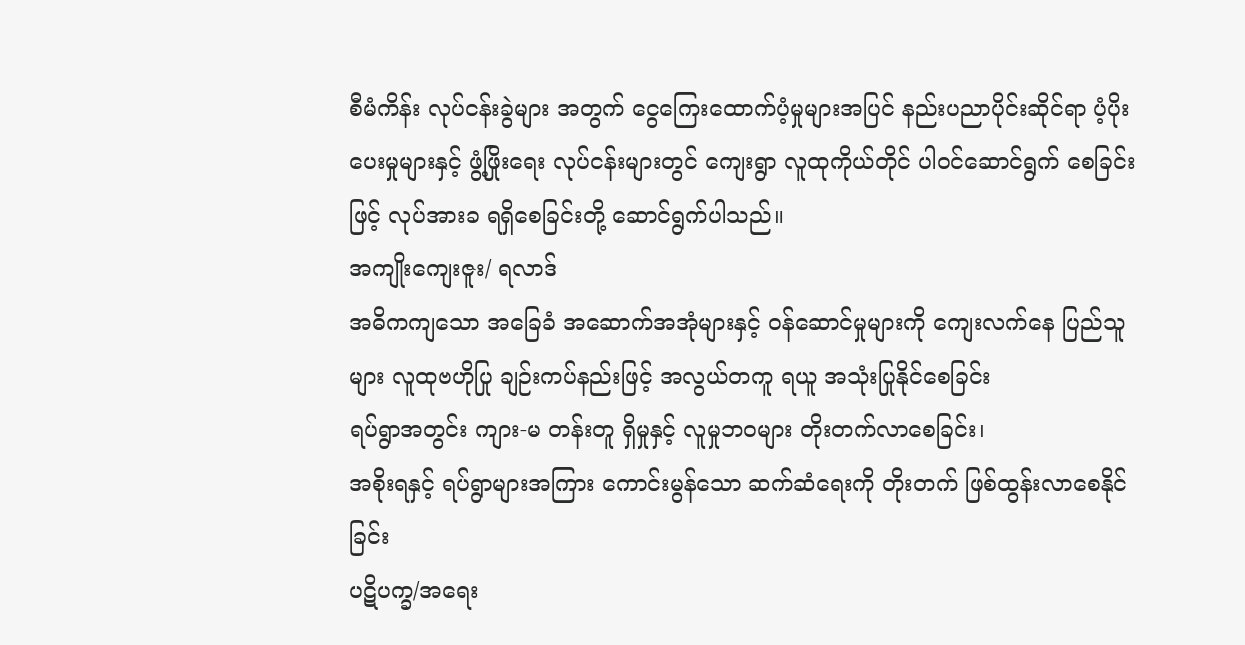စီမံကိန်း လုပ်ငန်းခွဲများ အတွက် ငွေကြေးထောက်ပံ့မှုများအပြင် နည်းပညာပိုင်းဆိုင်ရာ ပံ့ပိုးပေးမှုများနှင့် ဖွံ့ဖြိုးရေး လုပ်ငန်းများတွင် ကျေးရွာ လူထုကိုယ်တိုင် ပါဝင်ဆောင်ရွက် စေခြင်းဖြင့် လုပ်အားခ ရရှိစေခြင်းတို့ ဆောင်ရွက်ပါသည်။
အကျိုးကျေးဇူး/ ရလာဒ်
အဓိကကျသော အခြေခံ အဆောက်အအုံများနှင့် ဝန်ဆောင်မှုများကို ကျေးလက်နေ ပြည်သူများ လူထုဗဟိုပြု ချဉ်းကပ်နည်းဖြင့် အလွယ်တကူ ရယူ အသုံးပြုနိုင်စေခြင်း
ရပ်ရွာအတွင်း ကျား-မ တန်းတူ ရှိမှုနှင့် လူမှုဘဝများ တိုးတက်လာစေခြင်း၊
အစိုးရနှင့် ရပ်ရွာများအကြား ကောင်းမွန်သော ဆက်ဆံရေးကို တိုးတက် ဖြစ်ထွန်းလာစေနိုင်ခြင်း
ပဋိပက္ခ/အရေး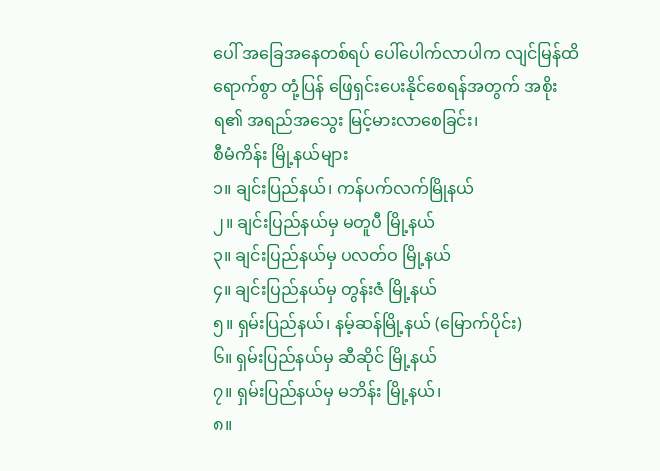ပေါ် အခြေအနေတစ်ရပ် ပေါ်ပေါက်လာပါက လျင်မြန်ထိရောက်စွာ တုံ့ပြန် ဖြေရှင်းပေးနိုင်စေရန်အတွက် အစိုးရ၏ အရည်အသွေး မြင့်မားလာစေခြင်း၊
စီမံကိန်း မြို့နယ်များ
၁။ ချင်းပြည်နယ်၊ ကန်ပက်လက်မြိုနယ်
၂။ ချင်းပြည်နယ်မှ မတူပီ မြို့နယ်
၃။ ချင်းပြည်နယ်မှ ပလတ်ဝ မြို့နယ်
၄။ ချင်းပြည်နယ်မှ တွန်းဇံ မြို့နယ်
၅။ ရှမ်းပြည်နယ်၊ နမ့်ဆန်မြို့နယ် (မြောက်ပိုင်း)
၆။ ရှမ်းပြည်နယ်မှ ဆီဆိုင် မြို့နယ်
၇။ ရှမ်းပြည်နယ်မှ မဘိန်း မြို့နယ်၊
၈။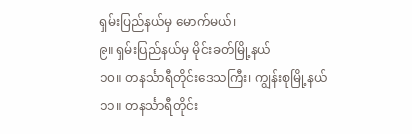ရှမ်းပြည်နယ်မှ မောက်မယ်၊
၉။ ရှမ်းပြည်နယ်မှ မိုင်းခတ်မြို့နယ်
၁၀။ တနင်္သာရီတိုင်းဒေသကြီး၊ ကျွန်းစုမြို့နယ်
၁၁။ တနင်္သာရီတိုင်း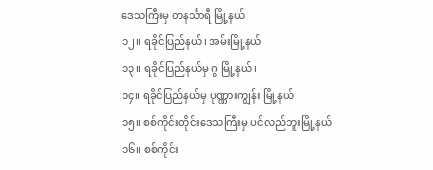ဒေသကြီးမှ တနင်္သာရီ မြို့နယ်
၁၂။ ရခိုင်ပြည်နယ်၊ အမ်းမြို့နယ်
၁၃။ ရခိုင်ပြည်နယ်မှ ဂွ မြို့နယ်၊
၁၄။ ရခိုင်ပြည်နယ်မှ ပုဏ္ဏားကျွန်း မြို့နယ်
၁၅။ စစ်ကိုင်းတိုင်းဒေသကြီးမှ ပင်လည်ဘူးမြို့နယ်
၁၆။ စစ်ကိုင်း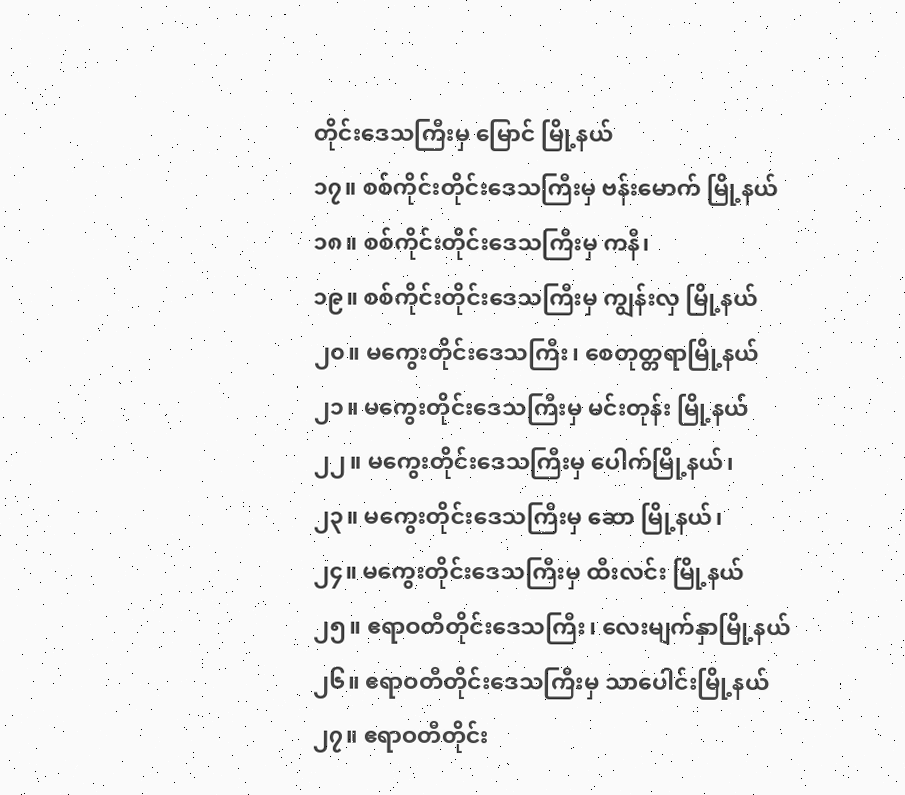တိုင်းဒေသကြီးမှ မြောင် မြို့နယ်
၁၇။ စစ်ကိုင်းတိုင်းဒေသကြီးမှ ဗန်းမောက် မြို့နယ်
၁၈။ စစ်ကိုင်းတိုင်းဒေသကြီးမှ ကနီ၊
၁၉။ စစ်ကိုင်းတိုင်းဒေသကြီးမှ ကျွန်းလှ မြို့နယ်
၂၀။ မကွေးတိုင်းဒေသကြီး၊ စေတုတ္တရာမြို့နယ်
၂၁။ မကွေးတိုင်းဒေသကြီးမှ မင်းတုန်း မြို့နယ်
၂၂။ မကွေးတိုင်းဒေသကြီးမှ ပေါက်မြို့နယ်၊
၂၃။ မကွေးတိုင်းဒေသကြီးမှ ဆော မြို့နယ်၊
၂၄။ မကွေးတိုင်းဒေသကြီးမှ ထီးလင်း မြို့နယ်
၂၅။ ဧရာဝတီတိုင်းဒေသကြီး၊ လေးမျက်နှာမြို့နယ်
၂၆။ ဧရာဝတီတိုင်းဒေသကြီးမှ သာပေါင်းမြို့နယ်
၂၇။ ဧရာဝတီတိုင်း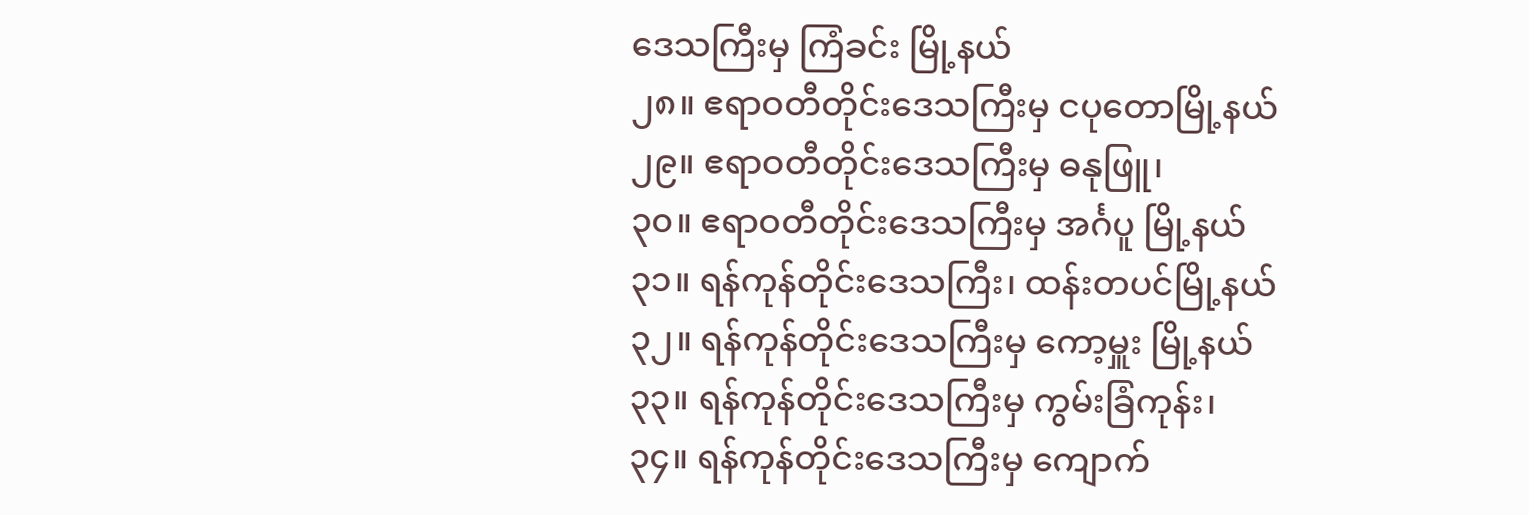ဒေသကြီးမှ ကြံခင်း မြို့နယ်
၂၈။ ဧရာဝတီတိုင်းဒေသကြီးမှ ငပုတောမြို့နယ်
၂၉။ ဧရာဝတီတိုင်းဒေသကြီးမှ ဓနုဖြူ၊
၃၀။ ဧရာဝတီတိုင်းဒေသကြီးမှ အင်္ဂပူ မြို့နယ်
၃၁။ ရန်ကုန်တိုင်းဒေသကြီး၊ ထန်းတပင်မြို့နယ်
၃၂။ ရန်ကုန်တိုင်းဒေသကြီးမှ ကော့မှူး မြို့နယ်
၃၃။ ရန်ကုန်တိုင်းဒေသကြီးမှ ကွမ်းခြံကုန်း၊
၃၄။ ရန်ကုန်တိုင်းဒေသကြီးမှ ကျောက်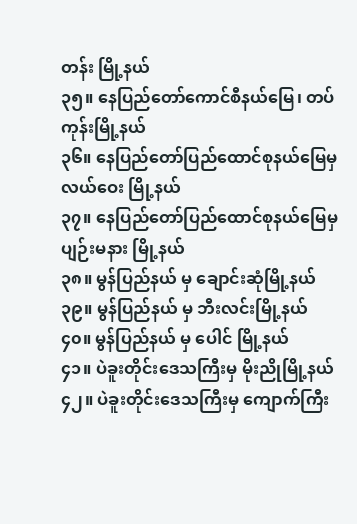တန်း မြို့နယ်
၃၅။ နေပြည်တော်ကောင်စီနယ်မြေ၊ တပ်ကုန်းမြို့နယ်
၃၆။ နေပြည်တော်ပြည်ထောင်စုနယ်မြေမှ လယ်ဝေး မြို့နယ်
၃၇။ နေပြည်တော်ပြည်ထောင်စုနယ်မြေမှ ပျဉ်းမနား မြို့နယ်
၃၈။ မွန်ပြည်နယ် မှ ချောင်းဆုံမြို့နယ်
၃၉။ မွန်ပြည်နယ် မှ ဘီးလင်းမြို့နယ်
၄၀။ မွန်ပြည်နယ် မှ ပေါင် မြို့နယ်
၄၁။ ပဲခူးတိုင်းဒေသကြီးမှ မိုးညိုမြို့နယ်
၄၂။ ပဲခူးတိုင်းဒေသကြီးမှ ကျောက်ကြီး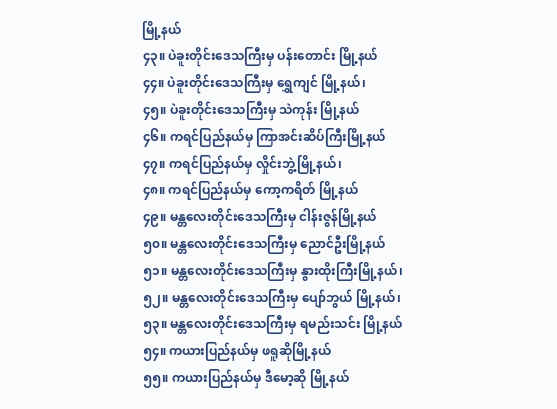မြို့နယ်
၄၃။ ပဲခူးတိုင်းဒေသကြီးမှ ပန်းတောင်း မြို့နယ်
၄၄။ ပဲခူးတိုင်းဒေသကြီးမှ ရွှေကျင် မြို့နယ်၊
၄၅။ ပဲခူးတိုင်းဒေသကြီးမှ သဲကုန်း မြို့နယ်
၄၆။ ကရင်ပြည်နယ်မှ ကြာအင်းဆိပ်ကြီးမြို့နယ်
၄၇။ ကရင်ပြည်နယ်မှ လှိုင်းဘွဲ့မြို့နယ်၊
၄၈။ ကရင်ပြည်နယ်မှ ကော့ကရိတ် မြို့နယ်
၄၉။ မန္တလေးတိုင်းဒေသကြီးမှ ငါန်းဇွန်မြို့နယ်
၅၀။ မန္တလေးတိုင်းဒေသကြီးမှ ညောင်ဦးမြို့နယ်
၅၁။ မန္တလေးတိုင်းဒေသကြီးမှ နွားထိုးကြီးမြို့နယ်၊
၅၂။ မန္တလေးတိုင်းဒေသကြီးမှ ပျော်ဘွယ် မြို့နယ်၊
၅၃။ မန္တလေးတိုင်းဒေသကြီးမှ ရမည်းသင်း မြို့နယ်
၅၄။ ကယားပြည်နယ်မှ ဖရူဆိုမြို့နယ်
၅၅။ ကယားပြည်နယ်မှ ဒီမော့ဆို မြို့နယ်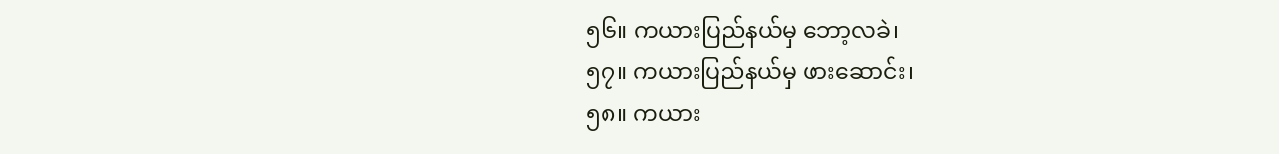၅၆။ ကယားပြည်နယ်မှ ဘော့လခဲ၊
၅၇။ ကယားပြည်နယ်မှ ဖားဆောင်း၊
၅၈။ ကယား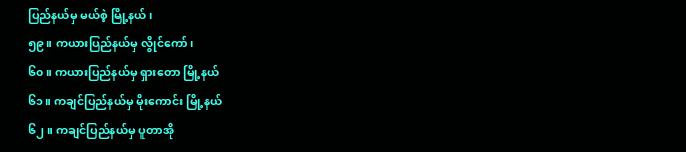ပြည်နယ်မှ မယ်စဲ့ မြို့နယ်၊
၅၉။ ကယားပြည်နယ်မှ လွိုင်ကော်၊
၆၀။ ကယားပြည်နယ်မှ ရှားတော မြို့နယ်
၆၁။ ကချင်ပြည်နယ်မှ မိုးကောင်း မြို့နယ်
၆၂။ ကချင်ပြည်နယ်မှ ပူတာအို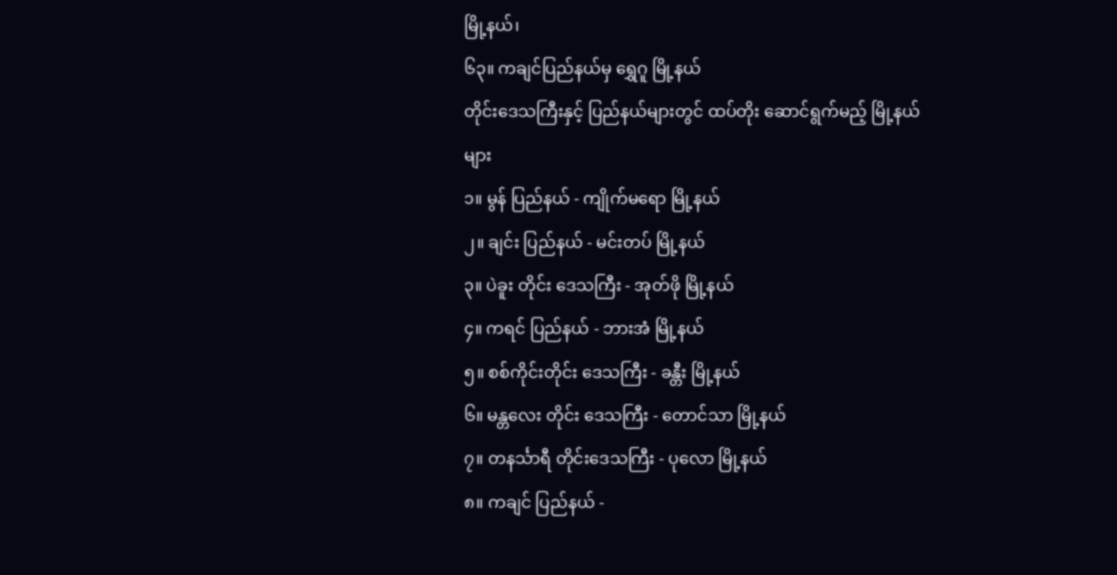မြို့နယ်၊
၆၃။ ကချင်ပြည်နယ်မှ ရွှေဂူ မြို့နယ်
တိုင်းဒေသကြီးနှင့် ပြည်နယ်များတွင် ထပ်တိုး ဆောင်ရွက်မည့် မြို့နယ်များ
၁။ မွန် ပြည်နယ် - ကျိုက်မရော မြို့နယ်
၂။ ချင်း ပြည်နယ် - မင်းတပ် မြို့နယ်
၃။ ပဲခူး တိုင်း ဒေသကြီး - အုတ်ဖို မြို့နယ်
၄။ ကရင် ပြည်နယ် - ဘားအံ မြို့နယ်
၅။ စစ်ကိုင်းတိုင်း ဒေသကြီး - ခန္တီး မြို့နယ်
၆။ မန္တလေး တိုင်း ဒေသကြီး - တောင်သာ မြို့နယ်
၇။ တနင်္သာရီ တိုင်းဒေသကြီး - ပုလော မြို့နယ်
၈။ ကချင် ပြည်နယ် -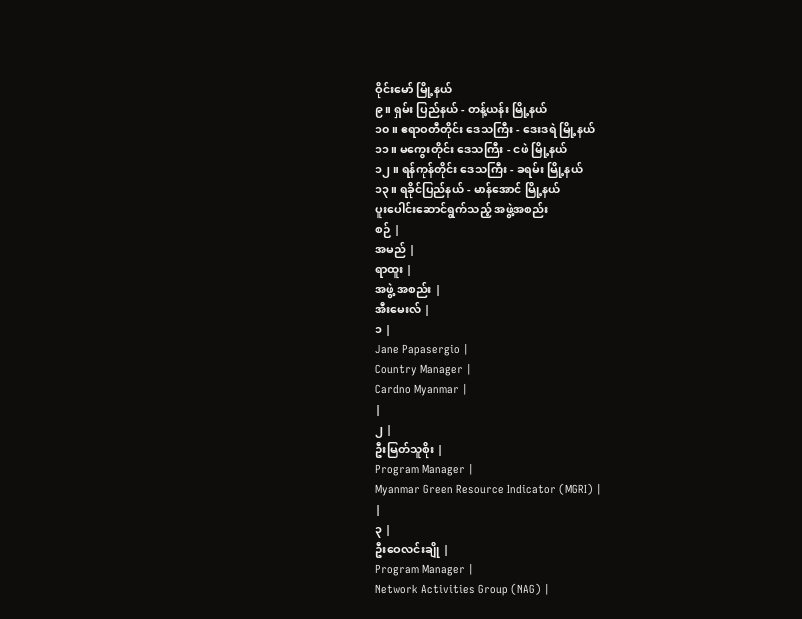ဝိုင်းမော် မြို့နယ်
၉။ ရှမ်း ပြည်နယ် - တန့်ယန်း မြို့နယ်
၁၀။ ဧရာဝတီတိုင်း ဒေသကြီး - ဒေးဒရဲ မြို့နယ်
၁၁။ မကွေးတိုင်း ဒေသကြီး - ငဖဲ မြို့နယ်
၁၂။ ရန်ကုန်တိုင်း ဒေသကြီး - ခရမ်း မြို့နယ်
၁၃။ ရခိုင်ပြည်နယ် - မာန်အောင် မြို့နယ်
ပူးပေါင်းဆောင်ရွက်သည့် အဖွဲ့အစည်း
စဉ် |
အမည် |
ရာထူး |
အဖွဲ့ အစည်း |
အီးမေးလ် |
၁ |
Jane Papasergio |
Country Manager |
Cardno Myanmar |
|
၂ |
ဦးမြတ်သူစိုး |
Program Manager |
Myanmar Green Resource Indicator (MGRI) |
|
၃ |
ဦးဝေလင်းချို |
Program Manager |
Network Activities Group (NAG) |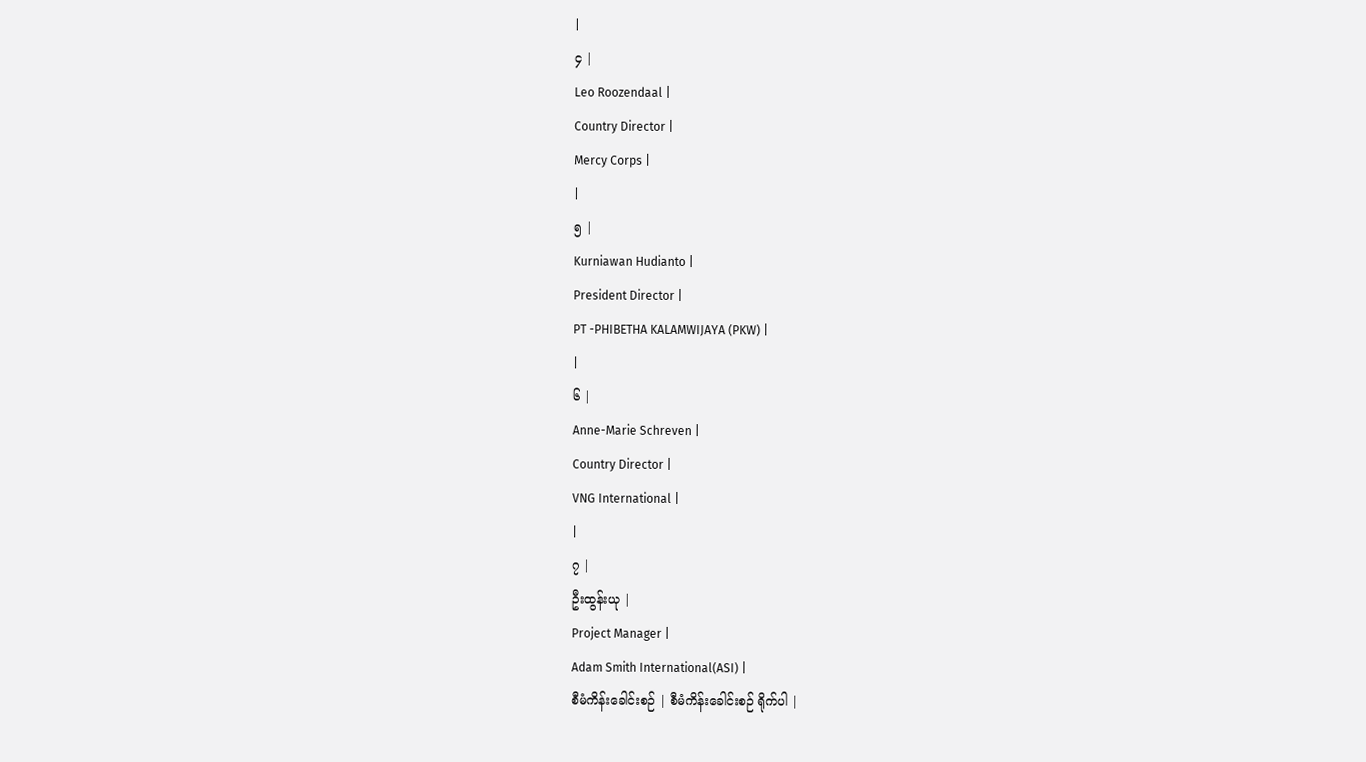|
၄ |
Leo Roozendaal |
Country Director |
Mercy Corps |
|
၅ |
Kurniawan Hudianto |
President Director |
PT -PHIBETHA KALAMWIJAYA (PKW) |
|
၆ |
Anne-Marie Schreven |
Country Director |
VNG International |
|
၇ |
ဦးထွန်းယု |
Project Manager |
Adam Smith International(ASI) |
စီမံကိန်းခေါင်းစဉ် | စီမံကိန်းခေါင်းစဉ် ရိုက်ပါ |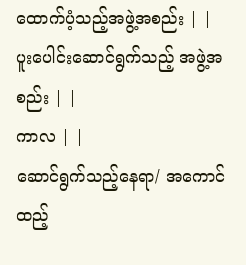ထောက်ပံ့သည့်အဖွဲ့အစည်း | |
ပူးပေါင်းဆောင်ရွက်သည့် အဖွဲ့အစည်း | |
ကာလ | |
ဆောင်ရွက်သည့်နေရာ/ အကောင်ထည့်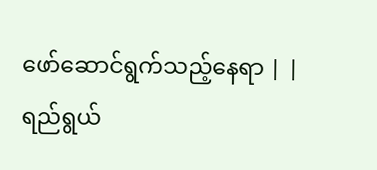ဖော်ဆောင်ရွက်သည့်နေရာ | |
ရည်ရွယ်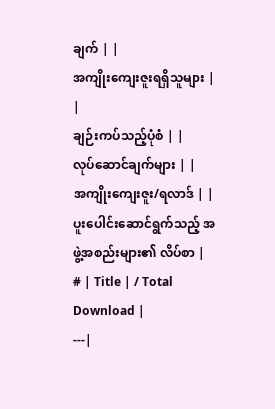ချက် | |
အကျိုးကျေးဇူးရရှိသူများ | |
ချဉ်းကပ်သည့်ပုံစံ | |
လုပ်ဆောင်ချက်များ | |
အကျိုးကျေးဇူး/ရလာဒ် | |
ပူးပေါင်းဆောင်ရွက်သည့် အဖွဲ့အစည်းများ၏ လိပ်စာ |
# | Title | / Total Download |
---|